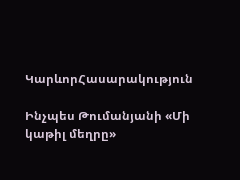ԿարևորՀասարակություն

Ինչպես Թումանյանի «Մի կաթիլ մեղրը»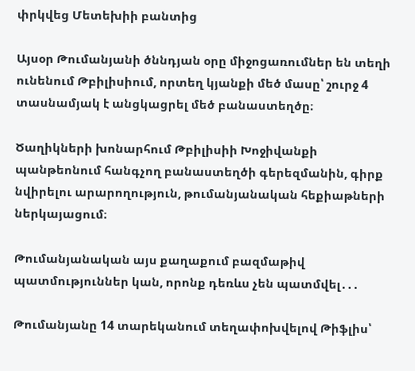փրկվեց Մետեխիի բանտից

Այսօր Թումանյանի ծննդյան օրը միջոցառումներ են տեղի ունենում Թբիլիսիում, որտեղ կյանքի մեծ մասը՝ շուրջ 4 տասնամյակ է անցկացրել մեծ բանաստեղծը։

Ծաղիկների խոնարհում Թբիլիսիի Խոջիվանքի պանթեոնում հանգչող բանաստեղծի գերեզմանին, գիրք նվիրելու արարողություն, թումանյանական հեքիաթների ներկայացում։

Թումանյանական այս քաղաքում բազմաթիվ պատմություններ կան, որոնք դեռևս չեն պատմվել․․․

Թումանյանը 14 տարեկանում տեղափոխվելով Թիֆլիս՝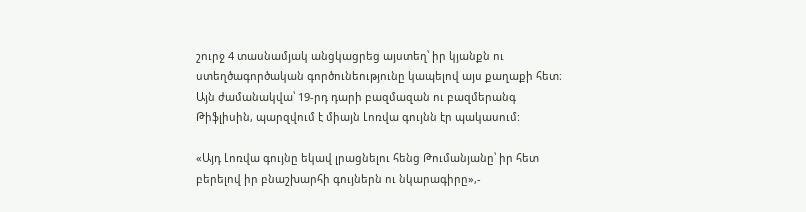շուրջ 4 տասնամյակ անցկացրեց այստեղ՝ իր կյանքն ու ստեղծագործական գործունեությունը կապելով այս քաղաքի հետ։ Այն ժամանակվա՝ 19-րդ դարի բազմազան ու բազմերանգ Թիֆլիսին, պարզվում է միայն Լոռվա գույնն էր պակասում:

«Այդ Լոռվա գույնը եկավ լրացնելու հենց Թումանյանը՝ իր հետ բերելով իր բնաշխարհի գույներն ու նկարագիրը»,-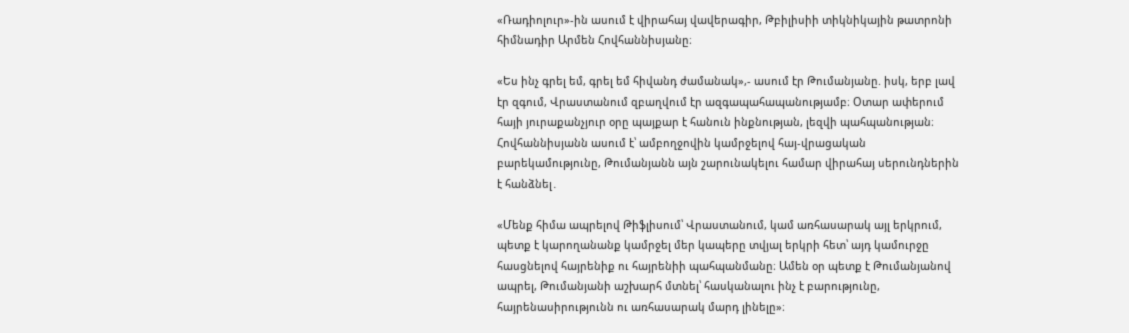«Ռադիոլուր»-ին ասում է վիրահայ վավերագիր, Թբիլիսիի տիկնիկային թատրոնի հիմնադիր Արմեն Հովհաննիսյանը։

«Ես ինչ գրել եմ, գրել եմ հիվանդ ժամանակ»,- ասում էր Թումանյանը. իսկ, երբ լավ էր զգում, Վրաստանում զբաղվում էր ազգապահապանությամբ։ Օտար ափերում հայի յուրաքանչյուր օրը պայքար է հանուն ինքնության, լեզվի պահպանության։ Հովհաննիսյանն ասում է՝ ամբողջովին կամրջելով հայ-վրացական բարեկամությունը, Թումանյանն այն շարունակելու համար վիրահայ սերունդներին է հանձնել․

«Մենք հիմա ապրելով Թիֆլիսում՝ Վրաստանում, կամ առհասարակ այլ երկրում, պետք է կարողանանք կամրջել մեր կապերը տվյալ երկրի հետ՝ այդ կամուրջը հասցնելով հայրենիք ու հայրենիի պահպանմանը։ Ամեն օր պետք է Թումանյանով ապրել, Թումանյանի աշխարհ մտնել՝ հասկանալու ինչ է բարությունը, հայրենասիրությունն ու առհասարակ մարդ լինելը»։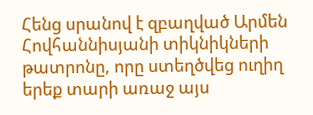Հենց սրանով է զբաղված Արմեն Հովհաննիսյանի տիկնիկների թատրոնը, որը ստեղծվեց ուղիղ երեք տարի առաջ այս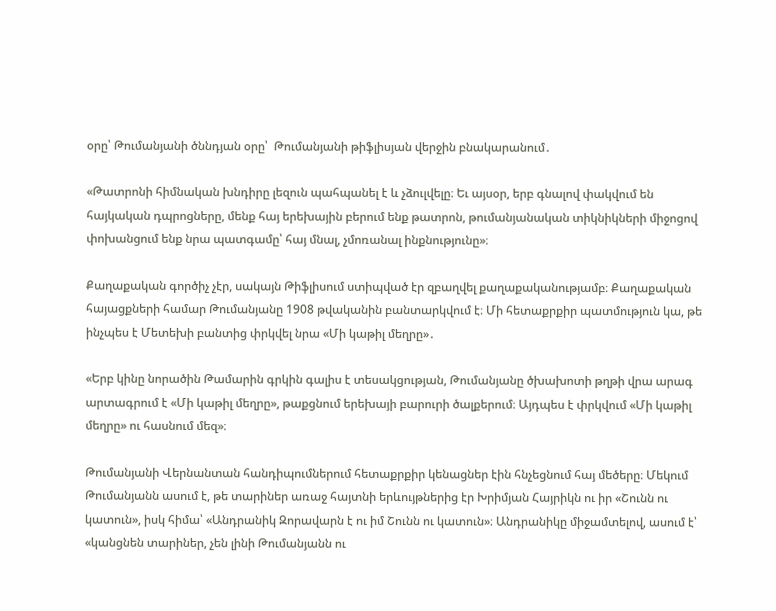օրը՝ Թումանյանի ծննդյան օրը՝  Թումանյանի թիֆլիսյան վերջին բնակարանում․

«Թատրոնի հիմնական խնդիրը լեզուն պահպանել է և չձուլվելը։ Եւ այսօր, երբ գնալով փակվում են հայկական դպրոցները, մենք հայ երեխային բերում ենք թատրոն, թումանյանական տիկնիկների միջոցով փոխանցում ենք նրա պատգամը՝ հայ մնալ, չմոռանալ ինքնությունը»։

Քաղաքական գործիչ չէր, սակայն Թիֆլիսում ստիպված էր զբաղվել քաղաքականությամբ։ Քաղաքական հայացքների համար Թումանյանը 1908 թվականին բանտարկվում է։ Մի հետաքրքիր պատմություն կա, թե ինչպես է Մետեխի բանտից փրկվել նրա «Մի կաթիլ մեղրը»․

«Երբ կինը նորածին Թամարին գրկին գալիս է տեսակցության, Թումանյանը ծխախոտի թղթի վրա արագ արտագրում է «Մի կաթիլ մեղրը», թաքցնում երեխայի բարուրի ծալքերում։ Այդպես է փրկվում «Մի կաթիլ մեղրը» ու հասնում մեզ»։

Թումանյանի Վերնանտան հանդիպումներում հետաքրքիր կենացներ էին հնչեցնում հայ մեծերը։ Մեկում Թումանյանն ասում է, թե տարիներ առաջ հայտնի երևույթներից էր Խրիմյան Հայրիկն ու իր «Շունն ու կատուն», իսկ հիմա՝ «Անդրանիկ Զորավարն է ու իմ Շունն ու կատուն»։ Անդրանիկը միջամտելով, ասում է՝ «կանցնեն տարիներ, չեն լինի Թումանյանն ու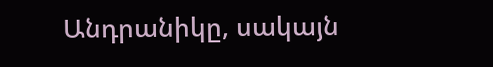Անդրանիկը, սակայն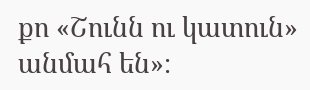քո «Շունն ու կատուն» անմահ են»։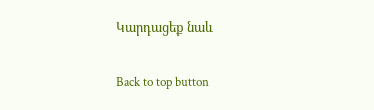Կարդացեք նաև

Back to top button